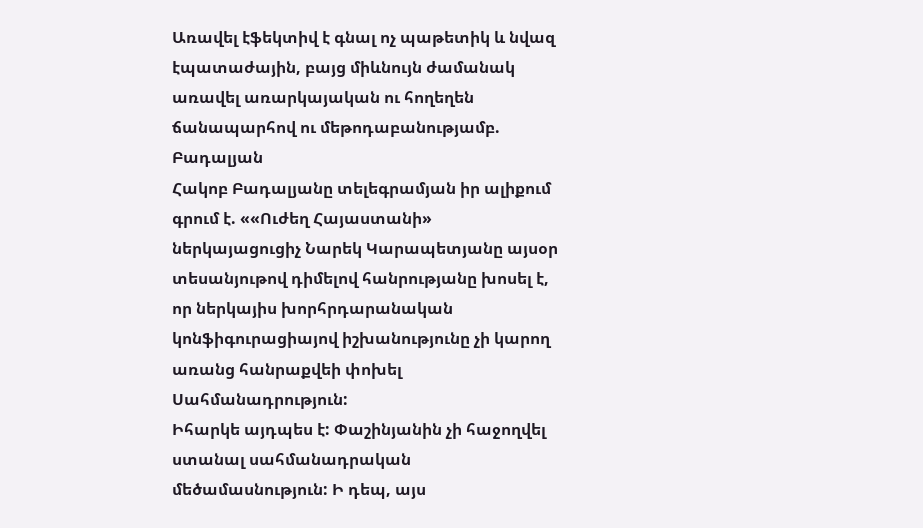Առավել էֆեկտիվ է գնալ ոչ պաթետիկ և նվազ էպատաժային, բայց միևնույն ժամանակ առավել առարկայական ու հողեղեն ճանապարհով ու մեթոդաբանությամբ. Բադալյան
Հակոբ Բադալյանը տելեգրամյան իր ալիքում գրում է. ««Ուժեղ Հայաստանի» ներկայացուցիչ Նարեկ Կարապետյանը այսօր տեսանյութով դիմելով հանրությանը խոսել է, որ ներկայիս խորհրդարանական կոնֆիգուրացիայով իշխանությունը չի կարող առանց հանրաքվեի փոխել Սահմանադրություն:
Իհարկե այդպես է: Փաշինյանին չի հաջողվել ստանալ սահմանադրական մեծամասնություն: Ի դեպ, այս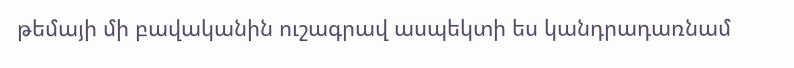թեմայի մի բավականին ուշագրավ ասպեկտի ես կանդրադառնամ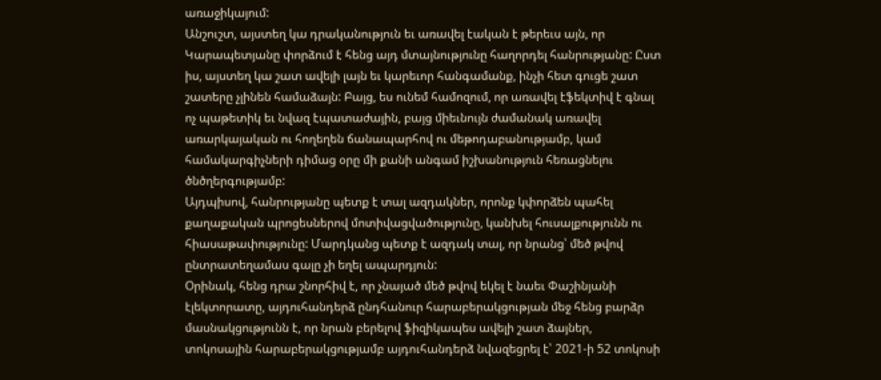առաջիկայում:
Անշուշտ, այստեղ կա դրականություն եւ առավել էական է թերեւս այն, որ Կարապետյանը փորձում է հենց այդ մտայնությունը հաղորդել հանրությանը: Ըստ իս, այստեղ կա շատ ավելի լայն եւ կարեւոր հանգամանք, ինչի հետ գուցե շատ շատերը չլինեն համաձայն: Բայց, ես ունեմ համոզում, որ առավել էֆեկտիվ է գնալ ոչ պաթետիկ եւ նվազ էպատաժային, բայց միեւնույն ժամանակ առավել առարկայական ու հողեղեն ճանապարհով ու մեթոդաբանությամբ, կամ համակարգիչների դիմաց օրը մի քանի անգամ իշխանություն հեռացնելու ծնծղերգությամբ:
Այդպիսով, հանրությանը պետք է տալ ազդակներ, որոնք կփորձեն պահել քաղաքական պրոցեսներով մոտիվացվածությունը, կանխել հուսալքությունն ու հիասաթափությունը: Մարդկանց պետք է ազդակ տալ, որ նրանց՝ մեծ թվով ընտրատեղամաս գալը չի եղել ապարդյուն:
Օրինակ, հենց դրա շնորհիվ է, որ չնայած մեծ թվով եկել է նաեւ Փաշինյանի էլեկտորատը, այդուհանդերձ ընդհանուր հարաբերակցության մեջ հենց բարձր մասնակցությունն է, որ նրան բերելով ֆիզիկապես ավելի շատ ձայներ, տոկոսային հարաբերակցությամբ այդուհանդերձ նվազեցրել է՝ 2021-ի 52 տոկոսի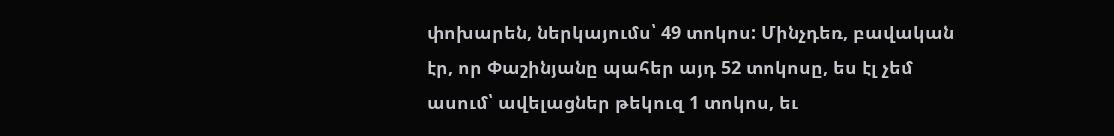փոխարեն, ներկայումս՝ 49 տոկոս: Մինչդեռ, բավական էր, որ Փաշինյանը պահեր այդ 52 տոկոսը, ես էլ չեմ ասում՝ ավելացներ թեկուզ 1 տոկոս, եւ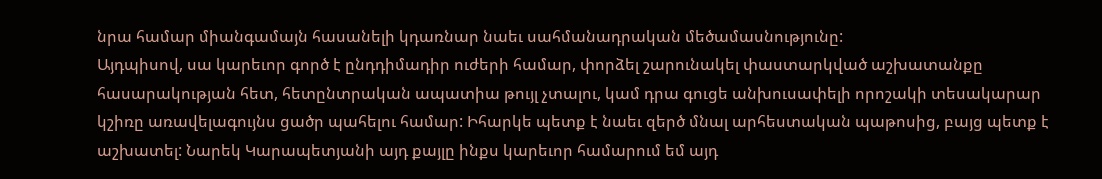նրա համար միանգամայն հասանելի կդառնար նաեւ սահմանադրական մեծամասնությունը:
Այդպիսով, սա կարեւոր գործ է ընդդիմադիր ուժերի համար, փորձել շարունակել փաստարկված աշխատանքը հասարակության հետ, հետընտրական ապատիա թույլ չտալու, կամ դրա գուցե անխուսափելի որոշակի տեսակարար կշիռը առավելագույնս ցածր պահելու համար: Իհարկե պետք է նաեւ զերծ մնալ արհեստական պաթոսից, բայց պետք է աշխատել: Նարեկ Կարապետյանի այդ քայլը ինքս կարեւոր համարում եմ այդ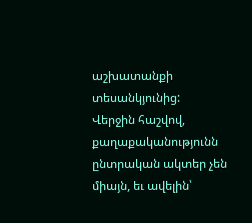աշխատանքի տեսանկյունից:
Վերջին հաշվով, քաղաքականությունն ընտրական ակտեր չեն միայն, եւ ավելին՝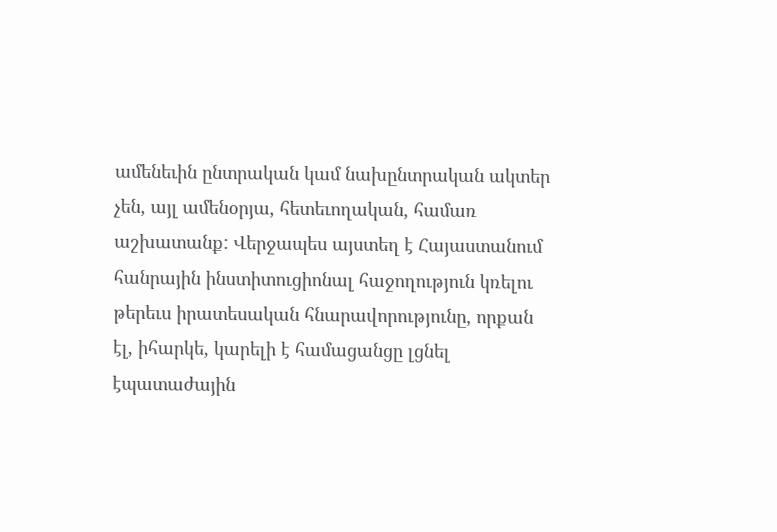ամենեւին ընտրական կամ նախընտրական ակտեր չեն, այլ ամենօրյա, հետեւողական, համառ աշխատանք: Վերջապես այստեղ է Հայաստանում հանրային ինստիտուցիոնալ հաջողություն կռելու թերեւս իրատեսական հնարավորությունը, որքան էլ, իհարկե, կարելի է համացանցը լցնել էպատաժային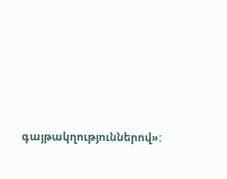գայթակղություններով»: